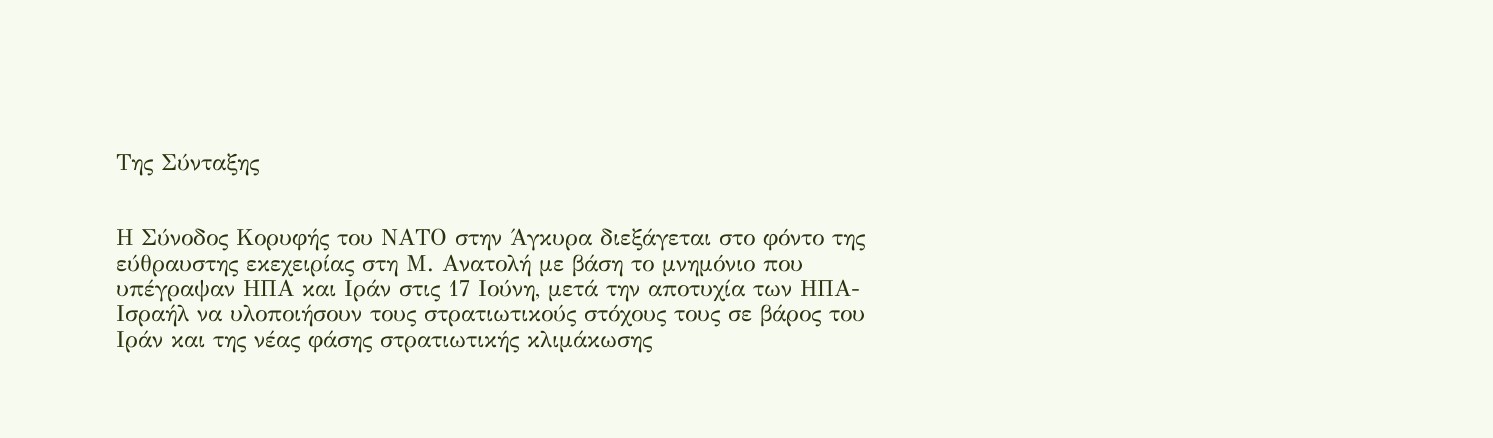Της Σύνταξης


Η Σύνοδος Κορυφής του ΝΑΤΟ στην Άγκυρα διεξάγεται στο φόντο της εύθραυστης εκεχειρίας στη Μ. Ανατολή με βάση το μνημόνιο που υπέγραψαν ΗΠΑ και Ιράν στις 17 Ιούνη, μετά την αποτυχία των ΗΠΑ-Ισραήλ να υλοποιήσουν τους στρατιωτικούς στόχους τους σε βάρος του Ιράν και της νέας φάσης στρατιωτικής κλιμάκωσης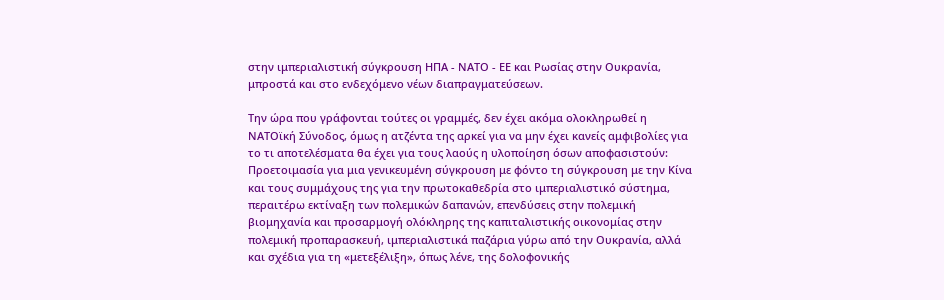στην ιμπεριαλιστική σύγκρουση ΗΠΑ - ΝΑΤΟ - ΕΕ και Ρωσίας στην Ουκρανία, μπροστά και στο ενδεχόμενο νέων διαπραγματεύσεων.

Την ώρα που γράφονται τούτες οι γραμμές, δεν έχει ακόμα ολοκληρωθεί η ΝΑΤΟϊκή Σύνοδος, όμως η ατζέντα της αρκεί για να μην έχει κανείς αμφιβολίες για το τι αποτελέσματα θα έχει για τους λαούς η υλοποίηση όσων αποφασιστούν: Προετοιμασία για μια γενικευμένη σύγκρουση με φόντο τη σύγκρουση με την Κίνα και τους συμμάχους της για την πρωτοκαθεδρία στο ιμπεριαλιστικό σύστημα, περαιτέρω εκτίναξη των πολεμικών δαπανών, επενδύσεις στην πολεμική βιομηχανία και προσαρμογή ολόκληρης της καπιταλιστικής οικονομίας στην πολεμική προπαρασκευή, ιμπεριαλιστικά παζάρια γύρω από την Ουκρανία, αλλά και σχέδια για τη «μετεξέλιξη», όπως λένε, της δολοφονικής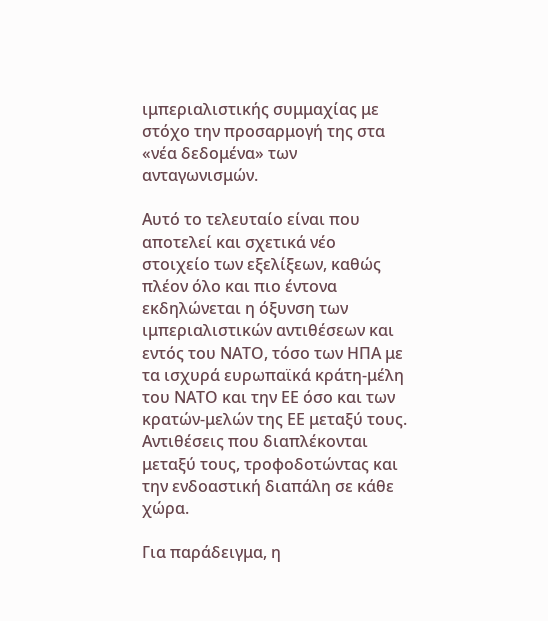ιμπεριαλιστικής συμμαχίας με στόχο την προσαρμογή της στα «νέα δεδομένα» των ανταγωνισμών.

Αυτό το τελευταίο είναι που αποτελεί και σχετικά νέο στοιχείο των εξελίξεων, καθώς πλέον όλο και πιο έντονα εκδηλώνεται η όξυνση των ιμπεριαλιστικών αντιθέσεων και εντός του ΝΑΤΟ, τόσο των ΗΠΑ με τα ισχυρά ευρωπαϊκά κράτη-μέλη του ΝΑΤΟ και την ΕΕ όσο και των κρατών-μελών της ΕΕ μεταξύ τους. Αντιθέσεις που διαπλέκονται μεταξύ τους, τροφοδοτώντας και την ενδοαστική διαπάλη σε κάθε χώρα.

Για παράδειγμα, η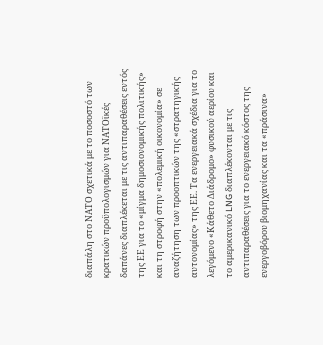διαπάλη στο ΝΑΤΟ σχετικά με το ποσοστό των κρατικών προϋπολογισμών για ΝΑΤΟϊκές δαπάνες διαπλέκεται με τις αντιπαραθέσεις εντός της ΕΕ για το «μίγμα δημοσιονομικής πολιτικής» και τη στροφή στην «πολεμική οικονομία» σε αναζήτηση των προοπτικών της «στρατηγικής αυτονομίας» της ΕΕ. Τα ενεργειακά σχέδια για το λεγόμενο «Κάθετο Διάδρομο» φυσικού αερίου και το αμερικανικό LNG διαπλέκονται με τις αντιπαραθέσεις για το ενεργειακό κόστος της ενεργοβόρου βιομηχανίας και τα «πράσινα»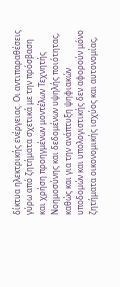δίκτυα ηλεκτρικής ενέργειας. Οι αντιπαραθέσεις γύρω από ζητήματα σχετικά με την πρόσβαση και χρήση προηγμένων μοντέλων Τεχνητής Νοημοσύνης και δεδομένων υψηλής ποιότητας, καθώς και για την ανάπτυξη ψηφιακών υποδομών και υπολογιστικής δεν αφορούν μόνο ζητήματα οικονομικής ισχύος και αυτονομίας,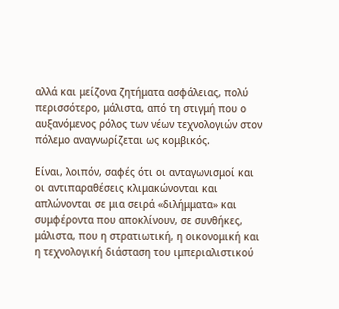αλλά και μείζονα ζητήματα ασφάλειας, πολύ περισσότερο, μάλιστα, από τη στιγμή που ο αυξανόμενος ρόλος των νέων τεχνολογιών στον πόλεμο αναγνωρίζεται ως κομβικός.

Είναι, λοιπόν, σαφές ότι οι ανταγωνισμοί και οι αντιπαραθέσεις κλιμακώνονται και απλώνονται σε μια σειρά «διλήμματα» και συμφέροντα που αποκλίνουν, σε συνθήκες, μάλιστα, που η στρατιωτική, η οικονομική και η τεχνολογική διάσταση του ιμπεριαλιστικού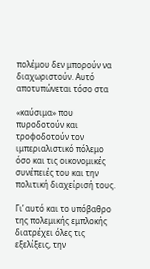πολέμου δεν μπορούν να διαχωριστούν. Αυτό αποτυπώνεται τόσο στα

«καύσιμα» που πυροδοτούν και τροφοδοτούν τον ιμπεριαλιστικό πόλεμο όσο και τις οικονομικές συνέπειές του και την πολιτική διαχείρισή τους.

Γι’ αυτό και το υπόβαθρο της πολεμικής εμπλοκής διατρέχει όλες τις εξελίξεις, την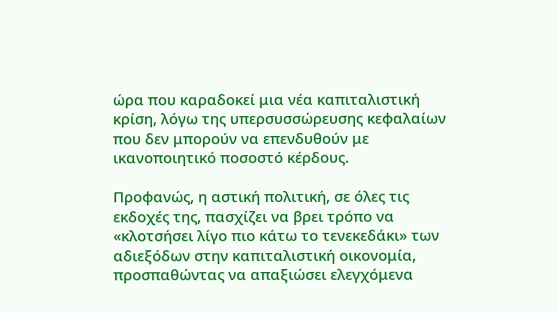ώρα που καραδοκεί μια νέα καπιταλιστική κρίση, λόγω της υπερσυσσώρευσης κεφαλαίων που δεν μπορούν να επενδυθούν με ικανοποιητικό ποσοστό κέρδους.

Προφανώς, η αστική πολιτική, σε όλες τις εκδοχές της, πασχίζει να βρει τρόπο να «κλοτσήσει λίγο πιο κάτω το τενεκεδάκι» των αδιεξόδων στην καπιταλιστική οικονομία, προσπαθώντας να απαξιώσει ελεγχόμενα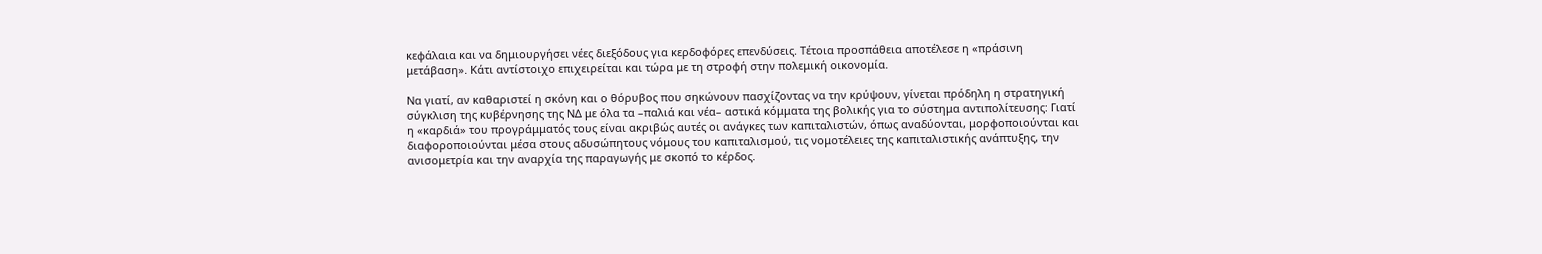κεφάλαια και να δημιουργήσει νέες διεξόδους για κερδοφόρες επενδύσεις. Τέτοια προσπάθεια αποτέλεσε η «πράσινη μετάβαση». Κάτι αντίστοιχο επιχειρείται και τώρα με τη στροφή στην πολεμική οικονομία.

Να γιατί, αν καθαριστεί η σκόνη και ο θόρυβος που σηκώνουν πασχίζοντας να την κρύψουν, γίνεται πρόδηλη η στρατηγική σύγκλιση της κυβέρνησης της ΝΔ με όλα τα –παλιά και νέα– αστικά κόμματα της βολικής για το σύστημα αντιπολίτευσης: Γιατί η «καρδιά» του προγράμματός τους είναι ακριβώς αυτές οι ανάγκες των καπιταλιστών, όπως αναδύονται, μορφοποιούνται και διαφοροποιούνται μέσα στους αδυσώπητους νόμους του καπιταλισμού, τις νομοτέλειες της καπιταλιστικής ανάπτυξης, την ανισομετρία και την αναρχία της παραγωγής με σκοπό το κέρδος.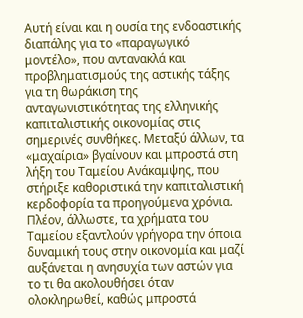Αυτή είναι και η ουσία της ενδοαστικής διαπάλης για το «παραγωγικό μοντέλο», που αντανακλά και προβληματισμούς της αστικής τάξης για τη θωράκιση της ανταγωνιστικότητας της ελληνικής καπιταλιστικής οικονομίας στις σημερινές συνθήκες. Μεταξύ άλλων, τα «μαχαίρια» βγαίνουν και μπροστά στη λήξη του Ταμείου Ανάκαμψης, που στήριξε καθοριστικά την καπιταλιστική κερδοφορία τα προηγούμενα χρόνια. Πλέον, άλλωστε, τα χρήματα του Ταμείου εξαντλούν γρήγορα την όποια δυναμική τους στην οικονομία και μαζί αυξάνεται η ανησυχία των αστών για το τι θα ακολουθήσει όταν ολοκληρωθεί, καθώς μπροστά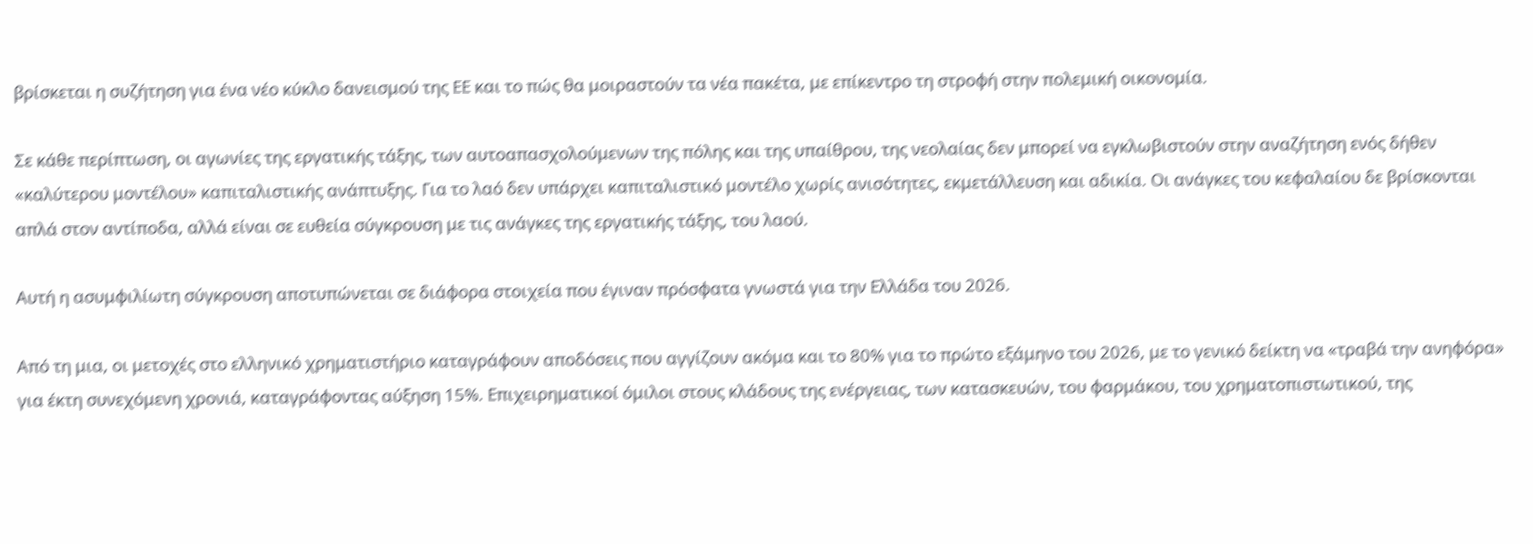βρίσκεται η συζήτηση για ένα νέο κύκλο δανεισμού της ΕΕ και το πώς θα μοιραστούν τα νέα πακέτα, με επίκεντρο τη στροφή στην πολεμική οικονομία.

Σε κάθε περίπτωση, οι αγωνίες της εργατικής τάξης, των αυτοαπασχολούμενων της πόλης και της υπαίθρου, της νεολαίας δεν μπορεί να εγκλωβιστούν στην αναζήτηση ενός δήθεν «καλύτερου μοντέλου» καπιταλιστικής ανάπτυξης. Για το λαό δεν υπάρχει καπιταλιστικό μοντέλο χωρίς ανισότητες, εκμετάλλευση και αδικία. Οι ανάγκες του κεφαλαίου δε βρίσκονται απλά στον αντίποδα, αλλά είναι σε ευθεία σύγκρουση με τις ανάγκες της εργατικής τάξης, του λαού.

Αυτή η ασυμφιλίωτη σύγκρουση αποτυπώνεται σε διάφορα στοιχεία που έγιναν πρόσφατα γνωστά για την Ελλάδα του 2026.

Από τη μια, οι μετοχές στο ελληνικό χρηματιστήριο καταγράφουν αποδόσεις που αγγίζουν ακόμα και το 80% για το πρώτο εξάμηνο του 2026, με το γενικό δείκτη να «τραβά την ανηφόρα» για έκτη συνεχόμενη χρονιά, καταγράφοντας αύξηση 15%. Επιχειρηματικοί όμιλοι στους κλάδους της ενέργειας, των κατασκευών, του φαρμάκου, του χρηματοπιστωτικού, της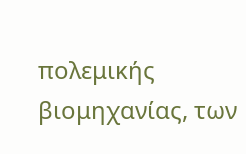πολεμικής βιομηχανίας, των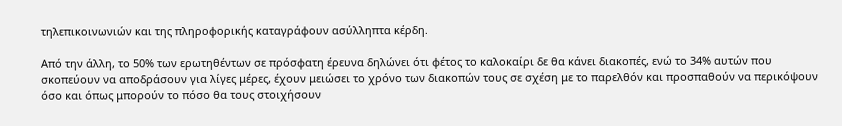τηλεπικοινωνιών και της πληροφορικής καταγράφουν ασύλληπτα κέρδη.

Από την άλλη, το 50% των ερωτηθέντων σε πρόσφατη έρευνα δηλώνει ότι φέτος το καλοκαίρι δε θα κάνει διακοπές, ενώ το 34% αυτών που σκοπεύουν να αποδράσουν για λίγες μέρες, έχουν μειώσει το χρόνο των διακοπών τους σε σχέση με το παρελθόν και προσπαθούν να περικόψουν όσο και όπως μπορούν το πόσο θα τους στοιχήσουν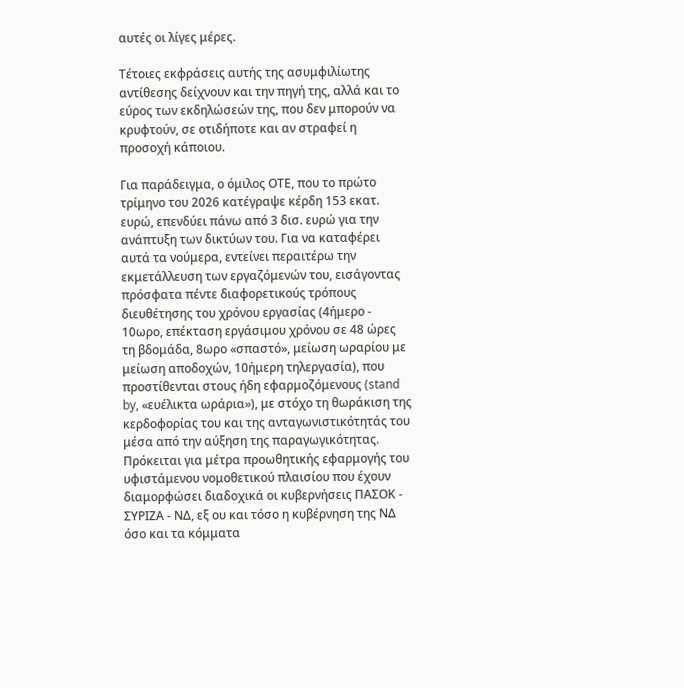αυτές οι λίγες μέρες.

Τέτοιες εκφράσεις αυτής της ασυμφιλίωτης αντίθεσης δείχνουν και την πηγή της, αλλά και το εύρος των εκδηλώσεών της, που δεν μπορούν να κρυφτούν, σε οτιδήποτε και αν στραφεί η προσοχή κάποιου.

Για παράδειγμα, ο όμιλος ΟΤΕ, που το πρώτο τρίμηνο του 2026 κατέγραψε κέρδη 153 εκατ. ευρώ, επενδύει πάνω από 3 δισ. ευρώ για την ανάπτυξη των δικτύων του. Για να καταφέρει αυτά τα νούμερα, εντείνει περαιτέρω την εκμετάλλευση των εργαζόμενών του, εισάγοντας πρόσφατα πέντε διαφορετικούς τρόπους διευθέτησης του χρόνου εργασίας (4ήμερο - 10ωρο, επέκταση εργάσιμου χρόνου σε 48 ώρες τη βδομάδα, 8ωρο «σπαστό», μείωση ωραρίου με μείωση αποδοχών, 10ήμερη τηλεργασία), που προστίθενται στους ήδη εφαρμοζόμενους (stand by, «ευέλικτα ωράρια»), με στόχο τη θωράκιση της κερδοφορίας του και της ανταγωνιστικότητάς του μέσα από την αύξηση της παραγωγικότητας. Πρόκειται για μέτρα προωθητικής εφαρμογής του υφιστάμενου νομοθετικού πλαισίου που έχουν διαμορφώσει διαδοχικά οι κυβερνήσεις ΠΑΣΟΚ - ΣΥΡΙΖΑ - ΝΔ, εξ ου και τόσο η κυβέρνηση της ΝΔ όσο και τα κόμματα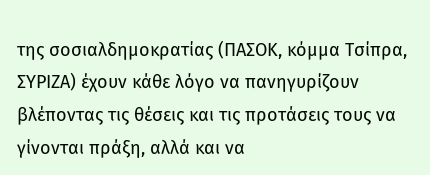της σοσιαλδημοκρατίας (ΠΑΣΟΚ, κόμμα Τσίπρα, ΣΥΡΙΖΑ) έχουν κάθε λόγο να πανηγυρίζουν βλέποντας τις θέσεις και τις προτάσεις τους να γίνονται πράξη, αλλά και να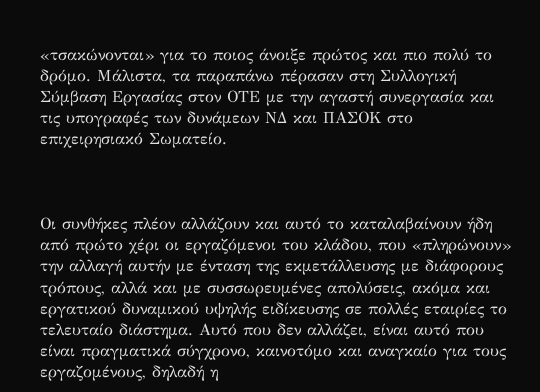«τσακώνονται» για το ποιος άνοιξε πρώτος και πιο πολύ το δρόμο. Μάλιστα, τα παραπάνω πέρασαν στη Συλλογική Σύμβαση Εργασίας στον ΟΤΕ με την αγαστή συνεργασία και τις υπογραφές των δυνάμεων ΝΔ και ΠΑΣΟΚ στο επιχειρησιακό Σωματείο.



Οι συνθήκες πλέον αλλάζουν και αυτό το καταλαβαίνουν ήδη από πρώτο χέρι οι εργαζόμενοι του κλάδου, που «πληρώνουν» την αλλαγή αυτήν με ένταση της εκμετάλλευσης με διάφορους τρόπους, αλλά και με συσσωρευμένες απολύσεις, ακόμα και εργατικού δυναμικού υψηλής ειδίκευσης σε πολλές εταιρίες το τελευταίο διάστημα. Αυτό που δεν αλλάζει, είναι αυτό που είναι πραγματικά σύγχρονο, καινοτόμο και αναγκαίο για τους εργαζομένους, δηλαδή η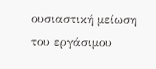ουσιαστική μείωση του εργάσιμου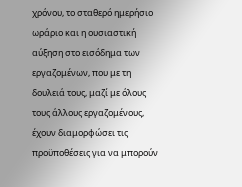χρόνου, το σταθερό ημερήσιο ωράριο και η ουσιαστική αύξηση στο εισόδημα των εργαζομένων, που με τη δουλειά τους, μαζί με όλους τους άλλους εργαζομένους, έχουν διαμορφώσει τις προϋποθέσεις για να μπορούν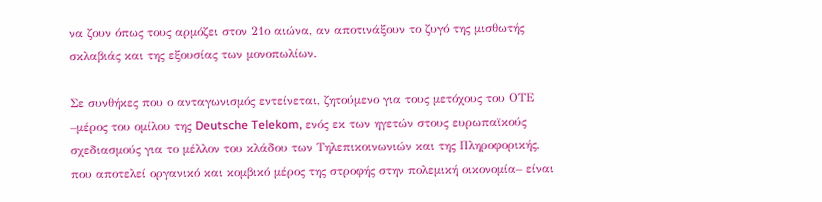να ζουν όπως τους αρμόζει στον 21ο αιώνα, αν αποτινάξουν το ζυγό της μισθωτής σκλαβιάς και της εξουσίας των μονοπωλίων.

Σε συνθήκες που ο ανταγωνισμός εντείνεται, ζητούμενο για τους μετόχους του ΟΤΕ –μέρος του ομίλου της Deutsche Telekom, ενός εκ των ηγετών στους ευρωπαϊκούς σχεδιασμούς για το μέλλον του κλάδου των Τηλεπικοινωνιών και της Πληροφορικής, που αποτελεί οργανικό και κομβικό μέρος της στροφής στην πολεμική οικονομία– είναι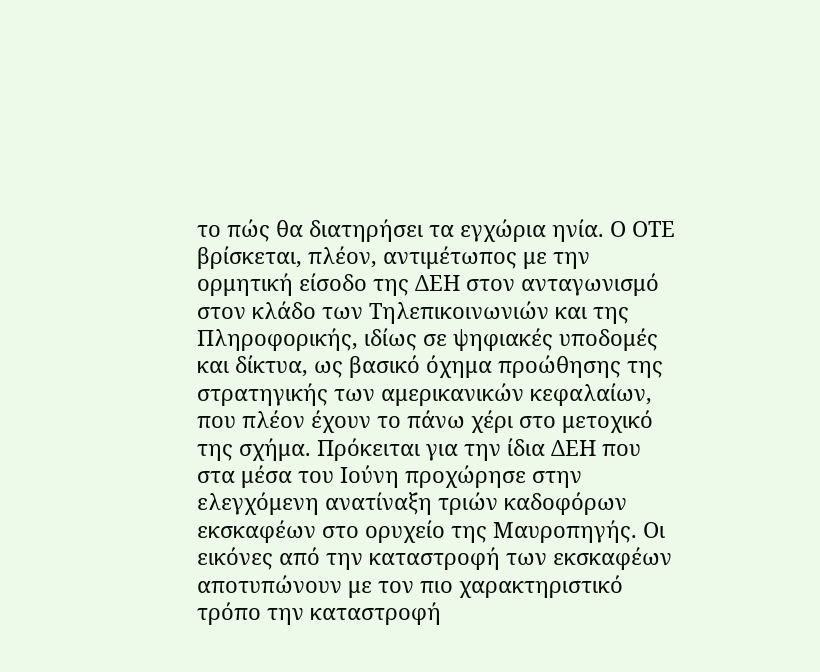το πώς θα διατηρήσει τα εγχώρια ηνία. Ο ΟΤΕ βρίσκεται, πλέον, αντιμέτωπος με την ορμητική είσοδο της ΔΕΗ στον ανταγωνισμό στον κλάδο των Τηλεπικοινωνιών και της Πληροφορικής, ιδίως σε ψηφιακές υποδομές και δίκτυα, ως βασικό όχημα προώθησης της στρατηγικής των αμερικανικών κεφαλαίων, που πλέον έχουν το πάνω χέρι στο μετοχικό της σχήμα. Πρόκειται για την ίδια ΔΕΗ που στα μέσα του Ιούνη προχώρησε στην ελεγχόμενη ανατίναξη τριών καδοφόρων εκσκαφέων στο ορυχείο της Μαυροπηγής. Οι εικόνες από την καταστροφή των εκσκαφέων αποτυπώνουν με τον πιο χαρακτηριστικό τρόπο την καταστροφή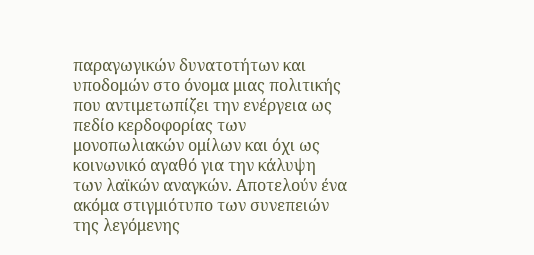παραγωγικών δυνατοτήτων και υποδομών στο όνομα μιας πολιτικής που αντιμετωπίζει την ενέργεια ως πεδίο κερδοφορίας των μονοπωλιακών ομίλων και όχι ως κοινωνικό αγαθό για την κάλυψη των λαϊκών αναγκών. Αποτελούν ένα ακόμα στιγμιότυπο των συνεπειών της λεγόμενης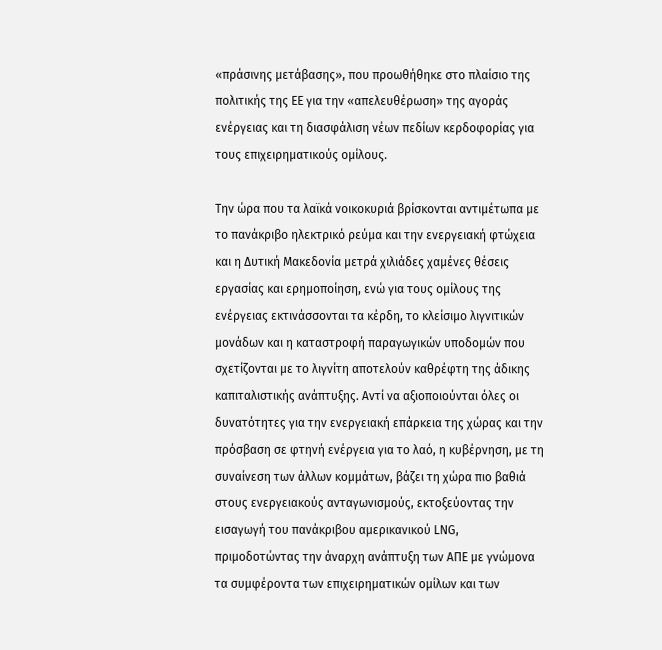«πράσινης μετάβασης», που προωθήθηκε στο πλαίσιο της πολιτικής της ΕΕ για την «απελευθέρωση» της αγοράς ενέργειας και τη διασφάλιση νέων πεδίων κερδοφορίας για τους επιχειρηματικούς ομίλους.

Την ώρα που τα λαϊκά νοικοκυριά βρίσκονται αντιμέτωπα με το πανάκριβο ηλεκτρικό ρεύμα και την ενεργειακή φτώχεια και η Δυτική Μακεδονία μετρά χιλιάδες χαμένες θέσεις εργασίας και ερημοποίηση, ενώ για τους ομίλους της ενέργειας εκτινάσσονται τα κέρδη, το κλείσιμο λιγνιτικών μονάδων και η καταστροφή παραγωγικών υποδομών που σχετίζονται με το λιγνίτη αποτελούν καθρέφτη της άδικης καπιταλιστικής ανάπτυξης. Αντί να αξιοποιούνται όλες οι δυνατότητες για την ενεργειακή επάρκεια της χώρας και την πρόσβαση σε φτηνή ενέργεια για το λαό, η κυβέρνηση, με τη συναίνεση των άλλων κομμάτων, βάζει τη χώρα πιο βαθιά στους ενεργειακούς ανταγωνισμούς, εκτοξεύοντας την εισαγωγή του πανάκριβου αμερικανικού LNG, πριμοδοτώντας την άναρχη ανάπτυξη των ΑΠΕ με γνώμονα τα συμφέροντα των επιχειρηματικών ομίλων και των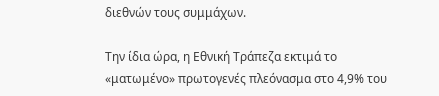διεθνών τους συμμάχων.

Την ίδια ώρα, η Εθνική Τράπεζα εκτιμά το «ματωμένο» πρωτογενές πλεόνασμα στο 4,9% του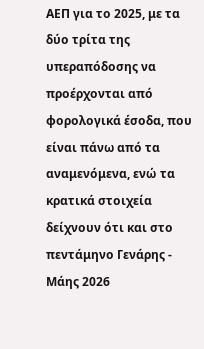ΑΕΠ για το 2025, με τα δύο τρίτα της υπεραπόδοσης να προέρχονται από φορολογικά έσοδα, που είναι πάνω από τα αναμενόμενα, ενώ τα κρατικά στοιχεία δείχνουν ότι και στο πεντάμηνο Γενάρης - Μάης 2026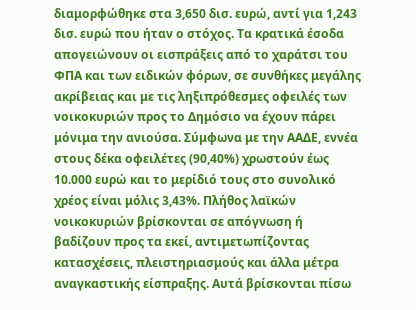διαμορφώθηκε στα 3,650 δισ. ευρώ, αντί για 1,243 δισ. ευρώ που ήταν ο στόχος. Τα κρατικά έσοδα απογειώνουν οι εισπράξεις από το χαράτσι του ΦΠΑ και των ειδικών φόρων, σε συνθήκες μεγάλης ακρίβειας και με τις ληξιπρόθεσμες οφειλές των νοικοκυριών προς το Δημόσιο να έχουν πάρει μόνιμα την ανιούσα. Σύμφωνα με την ΑΑΔΕ, εννέα στους δέκα οφειλέτες (90,40%) χρωστούν έως 10.000 ευρώ και το μερίδιό τους στο συνολικό χρέος είναι μόλις 3,43%. Πλήθος λαϊκών νοικοκυριών βρίσκονται σε απόγνωση ή βαδίζουν προς τα εκεί, αντιμετωπίζοντας κατασχέσεις, πλειστηριασμούς και άλλα μέτρα αναγκαστικής είσπραξης. Αυτά βρίσκονται πίσω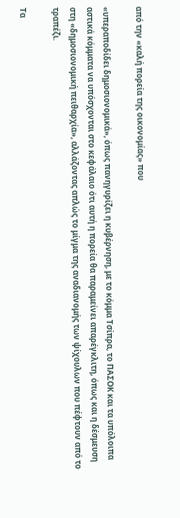από την «καλή πορεία της οικονομίας» που

«υπεραποδίδει δημοσιονομικά», όπως πανηγυρίζει η κυβέρνηση, με το κόμμα Τσίπρα, το ΠΑΣΟΚ και τα υπόλοιπα αστικά κόμματα να υπόσχονται στο κεφάλαιο ότι αυτή η πορεία θα παραμείνει απαρέγκλιτη, όπως και η δέσμευση στη «δημοσιονομική πειθαρχία», αλλάζοντας απλώς το μίγμα της αναδιανομής των ψίχουλων που πέφτουν από το τραπέζι.

Τα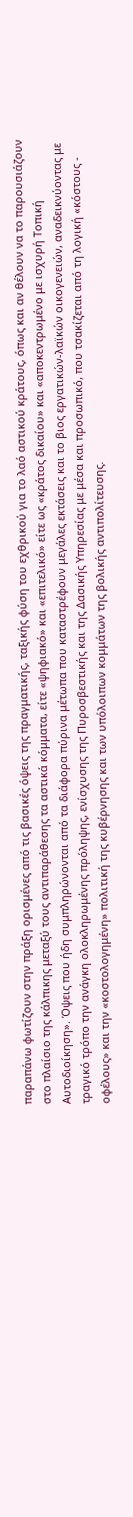παραπάνω φωτίζουν στην πράξη ορισμένες από τις βασικές όψεις της πραγματικής, ταξικής φύση του εχθρικού για το λαό αστικού κράτους, όπως και αν θέλουν να το παρουσιάζουν στο πλαίσιο της κάλπικης μεταξύ τους αντιπαράθεσης τα αστικά κόμματα, είτε «ψηφιακό» και «επιτελικό» είτε ως «κράτος δικαίου» και «αποκεντρωμένο με ισχυρή Τοπική Αυτοδιοίκηση». Όψεις που ήδη συμπληρώνονται από τα διάφορα πύρινα μέτωπα που καταστρέφουν μεγάλες εκτάσεις και το βιος εργατικών-λαϊκών οικογενειών, αναδεικνύοντας με τραγικό τρόπο την ανάγκη ολοκληρωμένης πρόληψης, ενίσχυσης της Πυροσβεστικής και της Δασικής Υπηρεσίας με μέσα και προσωπικό, που τσακίζεται από τη λογική «κόστους - οφέλους» και την «κοστολογημένη» πολιτική της κυβέρνησης και των υπόλοιπων κομμάτων της βολικής αντιπολίτευσης.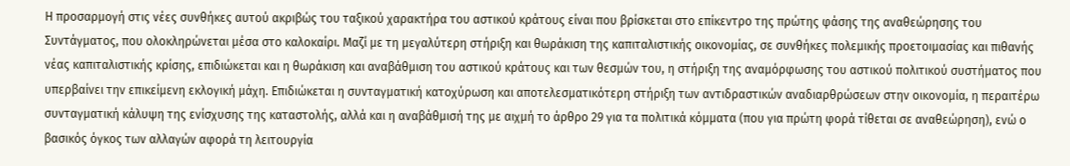Η προσαρμογή στις νέες συνθήκες αυτού ακριβώς του ταξικού χαρακτήρα του αστικού κράτους είναι που βρίσκεται στο επίκεντρο της πρώτης φάσης της αναθεώρησης του Συντάγματος, που ολοκληρώνεται μέσα στο καλοκαίρι. Μαζί με τη μεγαλύτερη στήριξη και θωράκιση της καπιταλιστικής οικονομίας, σε συνθήκες πολεμικής προετοιμασίας και πιθανής νέας καπιταλιστικής κρίσης, επιδιώκεται και η θωράκιση και αναβάθμιση του αστικού κράτους και των θεσμών του, η στήριξη της αναμόρφωσης του αστικού πολιτικού συστήματος που υπερβαίνει την επικείμενη εκλογική μάχη. Επιδιώκεται η συνταγματική κατοχύρωση και αποτελεσματικότερη στήριξη των αντιδραστικών αναδιαρθρώσεων στην οικονομία, η περαιτέρω συνταγματική κάλυψη της ενίσχυσης της καταστολής, αλλά και η αναβάθμισή της με αιχμή το άρθρο 29 για τα πολιτικά κόμματα (που για πρώτη φορά τίθεται σε αναθεώρηση), ενώ ο βασικός όγκος των αλλαγών αφορά τη λειτουργία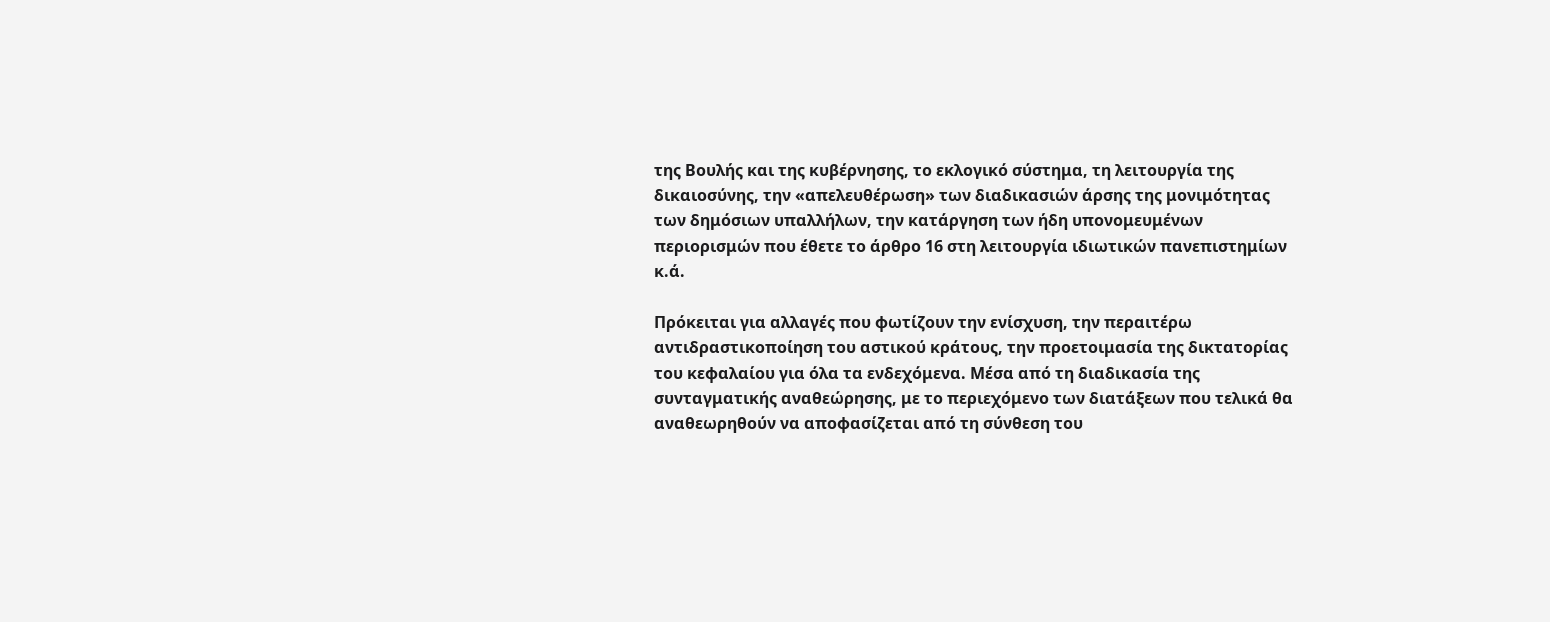της Βουλής και της κυβέρνησης, το εκλογικό σύστημα, τη λειτουργία της δικαιοσύνης, την «απελευθέρωση» των διαδικασιών άρσης της μονιμότητας των δημόσιων υπαλλήλων, την κατάργηση των ήδη υπονομευμένων περιορισμών που έθετε το άρθρο 16 στη λειτουργία ιδιωτικών πανεπιστημίων κ.ά.

Πρόκειται για αλλαγές που φωτίζουν την ενίσχυση, την περαιτέρω αντιδραστικοποίηση του αστικού κράτους, την προετοιμασία της δικτατορίας του κεφαλαίου για όλα τα ενδεχόμενα. Μέσα από τη διαδικασία της συνταγματικής αναθεώρησης, με το περιεχόμενο των διατάξεων που τελικά θα αναθεωρηθούν να αποφασίζεται από τη σύνθεση του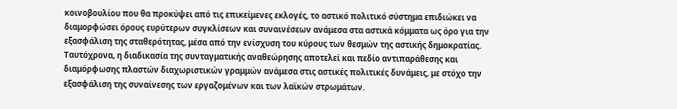κοινοβουλίου που θα προκύψει από τις επικείμενες εκλογές, το αστικό πολιτικό σύστημα επιδιώκει να διαμορφώσει όρους ευρύτερων συγκλίσεων και συναινέσεων ανάμεσα στα αστικά κόμματα ως όρο για την εξασφάλιση της σταθερότητας, μέσα από την ενίσχυση του κύρους των θεσμών της αστικής δημοκρατίας. Ταυτόχρονα, η διαδικασία της συνταγματικής αναθεώρησης αποτελεί και πεδίο αντιπαράθεσης και διαμόρφωσης πλαστών διαχωριστικών γραμμών ανάμεσα στις αστικές πολιτικές δυνάμεις, με στόχο την εξασφάλιση της συναίνεσης των εργαζομένων και των λαϊκών στρωμάτων.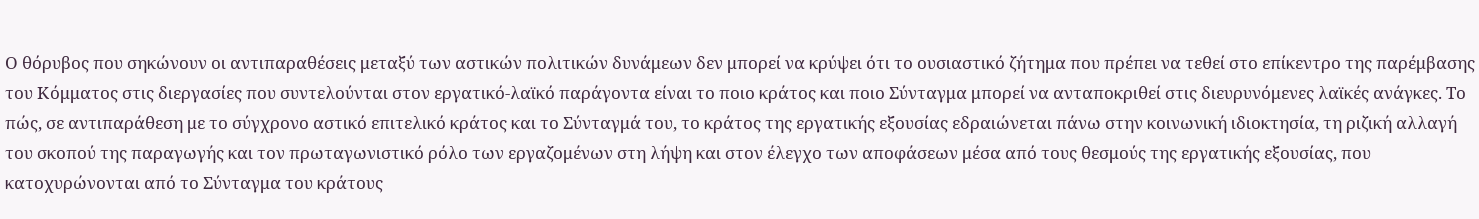Ο θόρυβος που σηκώνουν οι αντιπαραθέσεις μεταξύ των αστικών πολιτικών δυνάμεων δεν μπορεί να κρύψει ότι το ουσιαστικό ζήτημα που πρέπει να τεθεί στο επίκεντρο της παρέμβασης του Κόμματος στις διεργασίες που συντελούνται στον εργατικό-λαϊκό παράγοντα είναι το ποιο κράτος και ποιο Σύνταγμα μπορεί να ανταποκριθεί στις διευρυνόμενες λαϊκές ανάγκες. Το πώς, σε αντιπαράθεση με το σύγχρονο αστικό επιτελικό κράτος και το Σύνταγμά του, το κράτος της εργατικής εξουσίας εδραιώνεται πάνω στην κοινωνική ιδιοκτησία, τη ριζική αλλαγή του σκοπού της παραγωγής και τον πρωταγωνιστικό ρόλο των εργαζομένων στη λήψη και στον έλεγχο των αποφάσεων μέσα από τους θεσμούς της εργατικής εξουσίας, που κατοχυρώνονται από το Σύνταγμα του κράτους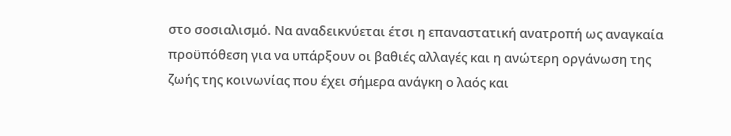στο σοσιαλισμό. Να αναδεικνύεται έτσι η επαναστατική ανατροπή ως αναγκαία προϋπόθεση για να υπάρξουν οι βαθιές αλλαγές και η ανώτερη οργάνωση της ζωής της κοινωνίας που έχει σήμερα ανάγκη ο λαός και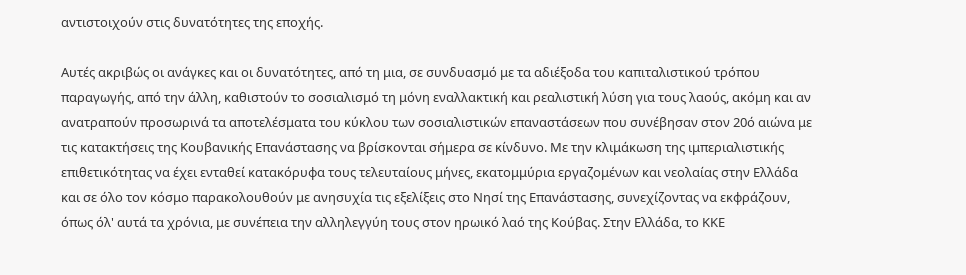αντιστοιχούν στις δυνατότητες της εποχής.

Αυτές ακριβώς οι ανάγκες και οι δυνατότητες, από τη μια, σε συνδυασμό με τα αδιέξοδα του καπιταλιστικού τρόπου παραγωγής, από την άλλη, καθιστούν το σοσιαλισμό τη μόνη εναλλακτική και ρεαλιστική λύση για τους λαούς, ακόμη και αν ανατραπούν προσωρινά τα αποτελέσματα του κύκλου των σοσιαλιστικών επαναστάσεων που συνέβησαν στον 20ό αιώνα με τις κατακτήσεις της Κουβανικής Επανάστασης να βρίσκονται σήμερα σε κίνδυνο. Με την κλιμάκωση της ιμπεριαλιστικής επιθετικότητας να έχει ενταθεί κατακόρυφα τους τελευταίους μήνες, εκατομμύρια εργαζομένων και νεολαίας στην Ελλάδα και σε όλο τον κόσμο παρακολουθούν με ανησυχία τις εξελίξεις στο Νησί της Επανάστασης, συνεχίζοντας να εκφράζουν, όπως όλ' αυτά τα χρόνια, με συνέπεια την αλληλεγγύη τους στον ηρωικό λαό της Κούβας. Στην Ελλάδα, το ΚΚΕ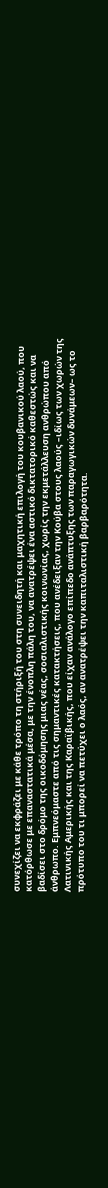συνεχίζει να εκφράζει με κάθε τρόπο τη στήριξή του στη συνειδητή και μαχητική επιλογή του κουβανικού λαού, που κατόρθωσε με επαναστατικά μέσα, με την ένοπλη πάλη του, να ανατρέψει ένα αστικό δικτατορικό καθεστώς και να βαδίσει στο δρόμο της οικοδόμησης μιας νέας, σοσιαλιστικής κοινωνίας, χωρίς την εκμετάλλευση ανθρώπου από άνθρωπο. Εμπνεόμαστε από τις σημαντικές κατακτήσεις, που ανέδειξαν την Κούβα στους λαούς –ιδίως των χωρών της Λατινικής Αμερικής και της Καραϊβικής, που είχαν ανάλογο επίπεδο ανάπτυξης των παραγωγικών δυνάμεων– ως το πρότυπο του τι μπορεί να πετύχει ο λαός, αν ανατρέψει την καπιταλιστική βαρβαρότητα.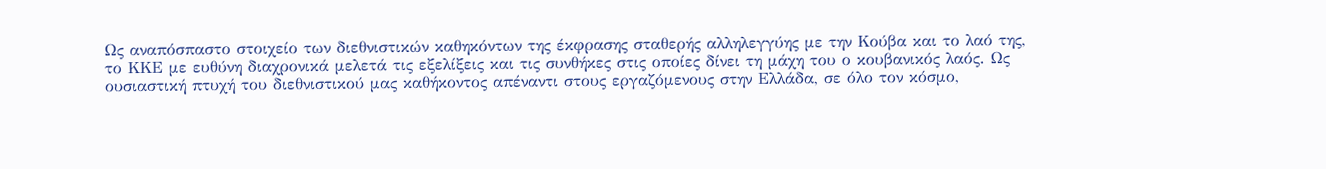Ως αναπόσπαστο στοιχείο των διεθνιστικών καθηκόντων της έκφρασης σταθερής αλληλεγγύης με την Κούβα και το λαό της, το ΚΚΕ με ευθύνη διαχρονικά μελετά τις εξελίξεις και τις συνθήκες στις οποίες δίνει τη μάχη του ο κουβανικός λαός. Ως ουσιαστική πτυχή του διεθνιστικού μας καθήκοντος απέναντι στους εργαζόμενους στην Ελλάδα, σε όλο τον κόσμο,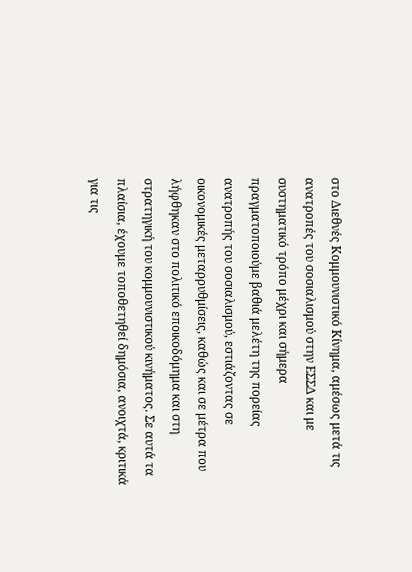στο Διεθνές Κομμουνιστικό Κίνημα, αμέσως μετά τις ανατροπές του σοσιαλισμού στην ΕΣΣΔ και με συστηματικό τρόπο μέχρι και σήμερα πραγματοποιούμε βαθιά μελέτη της πορείας ανατροπής του σοσιαλισμού, εστιάζοντας σε οικονομικές μεταρρυθμίσεις, καθώς και σε μέτρα που λήφθηκαν στο πολιτικό εποικοδόμημα και στη στρατηγική του κομμουνιστικού κινήματος. Σε αυτά τα πλαίσια, έχουμε τοποθετηθεί δημόσια, ανοιχτά, κριτικά για τις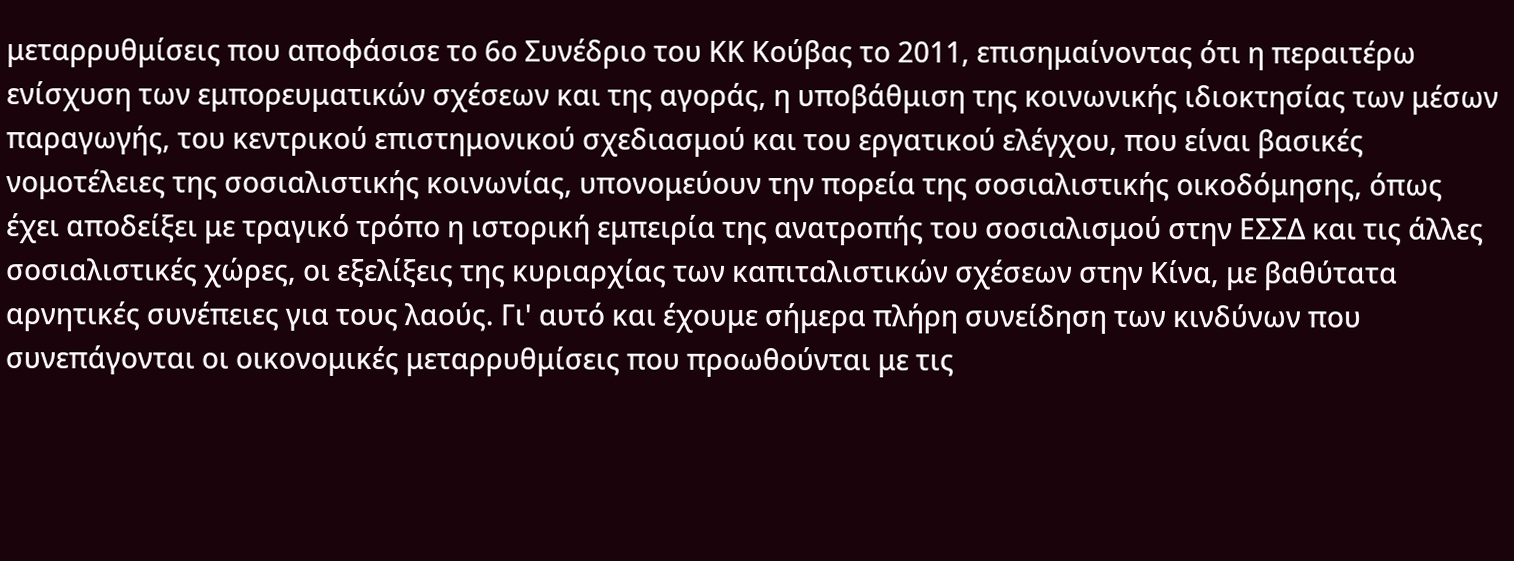μεταρρυθμίσεις που αποφάσισε το 6ο Συνέδριο του ΚΚ Κούβας το 2011, επισημαίνοντας ότι η περαιτέρω ενίσχυση των εμπορευματικών σχέσεων και της αγοράς, η υποβάθμιση της κοινωνικής ιδιοκτησίας των μέσων παραγωγής, του κεντρικού επιστημονικού σχεδιασμού και του εργατικού ελέγχου, που είναι βασικές νομοτέλειες της σοσιαλιστικής κοινωνίας, υπονομεύουν την πορεία της σοσιαλιστικής οικοδόμησης, όπως έχει αποδείξει με τραγικό τρόπο η ιστορική εμπειρία της ανατροπής του σοσιαλισμού στην ΕΣΣΔ και τις άλλες σοσιαλιστικές χώρες, οι εξελίξεις της κυριαρχίας των καπιταλιστικών σχέσεων στην Κίνα, με βαθύτατα αρνητικές συνέπειες για τους λαούς. Γι' αυτό και έχουμε σήμερα πλήρη συνείδηση των κινδύνων που συνεπάγονται οι οικονομικές μεταρρυθμίσεις που προωθούνται με τις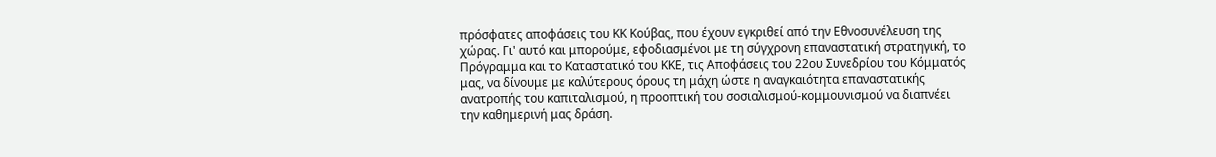πρόσφατες αποφάσεις του ΚΚ Κούβας, που έχουν εγκριθεί από την Εθνοσυνέλευση της χώρας. Γι' αυτό και μπορούμε, εφοδιασμένοι με τη σύγχρονη επαναστατική στρατηγική, το Πρόγραμμα και το Καταστατικό του ΚΚΕ, τις Αποφάσεις του 22ου Συνεδρίου του Κόμματός μας, να δίνουμε με καλύτερους όρους τη μάχη ώστε η αναγκαιότητα επαναστατικής ανατροπής του καπιταλισμού, η προοπτική του σοσιαλισμού-κομμουνισμού να διαπνέει την καθημερινή μας δράση.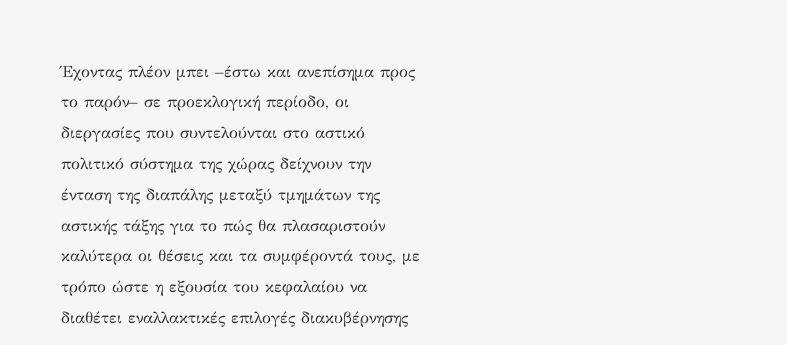Έχοντας πλέον μπει –έστω και ανεπίσημα προς το παρόν– σε προεκλογική περίοδο, οι διεργασίες που συντελούνται στο αστικό πολιτικό σύστημα της χώρας δείχνουν την ένταση της διαπάλης μεταξύ τμημάτων της αστικής τάξης για το πώς θα πλασαριστούν καλύτερα οι θέσεις και τα συμφέροντά τους, με τρόπο ώστε η εξουσία του κεφαλαίου να διαθέτει εναλλακτικές επιλογές διακυβέρνησης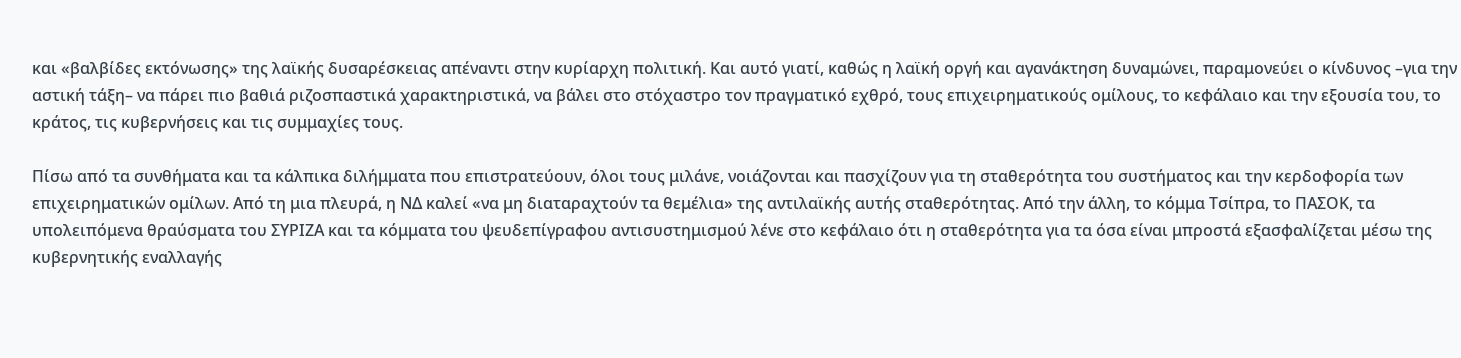και «βαλβίδες εκτόνωσης» της λαϊκής δυσαρέσκειας απέναντι στην κυρίαρχη πολιτική. Και αυτό γιατί, καθώς η λαϊκή οργή και αγανάκτηση δυναμώνει, παραμονεύει ο κίνδυνος –για την αστική τάξη– να πάρει πιο βαθιά ριζοσπαστικά χαρακτηριστικά, να βάλει στο στόχαστρο τον πραγματικό εχθρό, τους επιχειρηματικούς ομίλους, το κεφάλαιο και την εξουσία του, το κράτος, τις κυβερνήσεις και τις συμμαχίες τους.

Πίσω από τα συνθήματα και τα κάλπικα διλήμματα που επιστρατεύουν, όλοι τους μιλάνε, νοιάζονται και πασχίζουν για τη σταθερότητα του συστήματος και την κερδοφορία των επιχειρηματικών ομίλων. Από τη μια πλευρά, η ΝΔ καλεί «να μη διαταραχτούν τα θεμέλια» της αντιλαϊκής αυτής σταθερότητας. Από την άλλη, το κόμμα Τσίπρα, το ΠΑΣΟΚ, τα υπολειπόμενα θραύσματα του ΣΥΡΙΖΑ και τα κόμματα του ψευδεπίγραφου αντισυστημισμού λένε στο κεφάλαιο ότι η σταθερότητα για τα όσα είναι μπροστά εξασφαλίζεται μέσω της κυβερνητικής εναλλαγής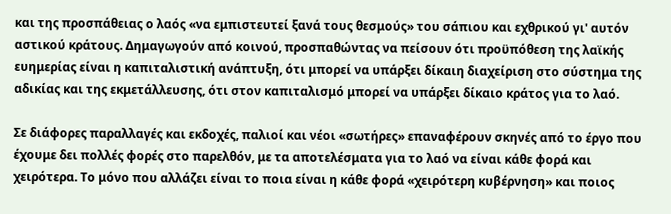και της προσπάθειας ο λαός «να εμπιστευτεί ξανά τους θεσμούς» του σάπιου και εχθρικού γι' αυτόν αστικού κράτους. Δημαγωγούν από κοινού, προσπαθώντας να πείσουν ότι προϋπόθεση της λαϊκής ευημερίας είναι η καπιταλιστική ανάπτυξη, ότι μπορεί να υπάρξει δίκαιη διαχείριση στο σύστημα της αδικίας και της εκμετάλλευσης, ότι στον καπιταλισμό μπορεί να υπάρξει δίκαιο κράτος για το λαό.

Σε διάφορες παραλλαγές και εκδοχές, παλιοί και νέοι «σωτήρες» επαναφέρουν σκηνές από το έργο που έχουμε δει πολλές φορές στο παρελθόν, με τα αποτελέσματα για το λαό να είναι κάθε φορά και χειρότερα. Το μόνο που αλλάζει είναι το ποια είναι η κάθε φορά «χειρότερη κυβέρνηση» και ποιος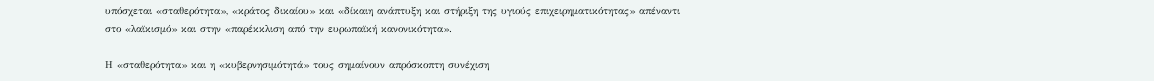υπόσχεται «σταθερότητα», «κράτος δικαίου» και «δίκαιη ανάπτυξη και στήριξη της υγιούς επιχειρηματικότητας» απέναντι στο «λαϊκισμό» και στην «παρέκκλιση από την ευρωπαϊκή κανονικότητα».

Η «σταθερότητα» και η «κυβερνησιμότητά» τους σημαίνουν απρόσκοπτη συνέχιση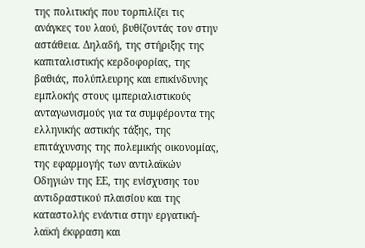της πολιτικής που τορπιλίζει τις ανάγκες του λαού, βυθίζοντάς τον στην αστάθεια. Δηλαδή, της στήριξης της καπιταλιστικής κερδοφορίας, της βαθιάς, πολύπλευρης και επικίνδυνης εμπλοκής στους ιμπεριαλιστικούς ανταγωνισμούς για τα συμφέροντα της ελληνικής αστικής τάξης, της επιτάχυνσης της πολεμικής οικονομίας, της εφαρμογής των αντιλαϊκών Οδηγιών της ΕΕ, της ενίσχυσης του αντιδραστικού πλαισίου και της καταστολής ενάντια στην εργατική-λαϊκή έκφραση και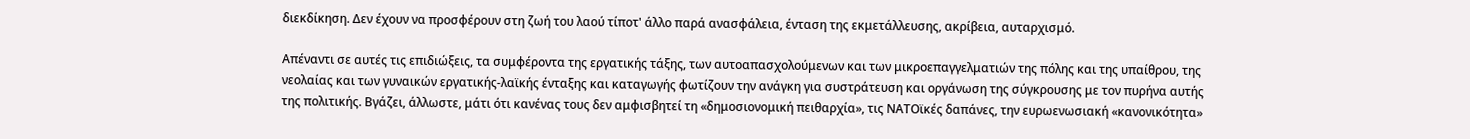διεκδίκηση. Δεν έχουν να προσφέρουν στη ζωή του λαού τίποτ' άλλο παρά ανασφάλεια, ένταση της εκμετάλλευσης, ακρίβεια, αυταρχισμό.

Απέναντι σε αυτές τις επιδιώξεις, τα συμφέροντα της εργατικής τάξης, των αυτοαπασχολούμενων και των μικροεπαγγελματιών της πόλης και της υπαίθρου, της νεολαίας και των γυναικών εργατικής-λαϊκής ένταξης και καταγωγής φωτίζουν την ανάγκη για συστράτευση και οργάνωση της σύγκρουσης με τον πυρήνα αυτής της πολιτικής. Βγάζει, άλλωστε, μάτι ότι κανένας τους δεν αμφισβητεί τη «δημοσιονομική πειθαρχία», τις ΝΑΤΟϊκές δαπάνες, την ευρωενωσιακή «κανονικότητα»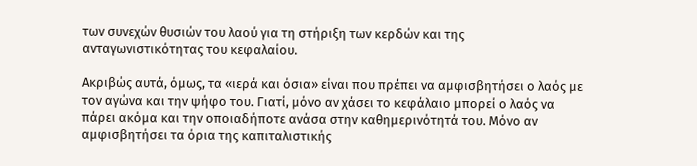των συνεχών θυσιών του λαού για τη στήριξη των κερδών και της ανταγωνιστικότητας του κεφαλαίου.

Ακριβώς αυτά, όμως, τα «ιερά και όσια» είναι που πρέπει να αμφισβητήσει ο λαός με τον αγώνα και την ψήφο του. Γιατί, μόνο αν χάσει το κεφάλαιο μπορεί ο λαός να πάρει ακόμα και την οποιαδήποτε ανάσα στην καθημερινότητά του. Μόνο αν αμφισβητήσει τα όρια της καπιταλιστικής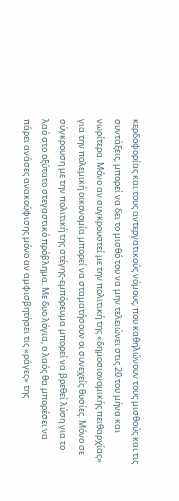κερδοφορίας και τους αντεργατικούς νόμους, που καθηλώνουν τους μισθούς και τις συντάξεις, μπορεί να δει το μισθό του να μην τελειώνει στις 20 του μήνα και νωρίτερα. Μόνο αν συγκρουστεί με την πολιτική της «δημοσιονομικής πειθαρχίας» για την πολεμική οικονομία μπορεί να σταματήσουν οι συνεχείς θυσίες. Μόνο σε σύγκρουση με την πολιτική της στέγης-εμπόρευμα μπορεί να βρεθεί λύση για το λαό στο οξύτατο στεγαστικό πρόβλημα. Με δυο λόγια, ο λαός θα μπορέσει να πάρει ανάσες ανακούφισης μόνο αν αμφισβητήσει τις «ράγες» της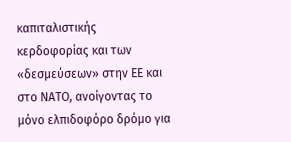καπιταλιστικής κερδοφορίας και των «δεσμεύσεων» στην ΕΕ και στο ΝΑΤΟ, ανοίγοντας το μόνο ελπιδοφόρο δρόμο για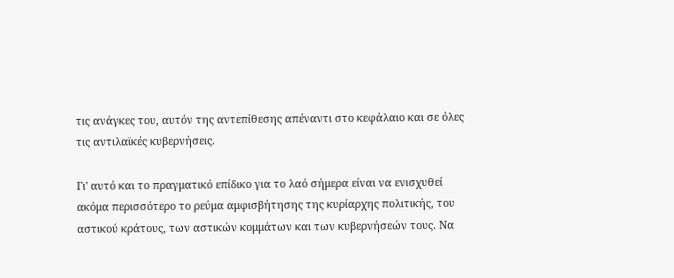τις ανάγκες του, αυτόν της αντεπίθεσης απέναντι στο κεφάλαιο και σε όλες τις αντιλαϊκές κυβερνήσεις.

Γι' αυτό και το πραγματικό επίδικο για το λαό σήμερα είναι να ενισχυθεί ακόμα περισσότερο το ρεύμα αμφισβήτησης της κυρίαρχης πολιτικής, του αστικού κράτους, των αστικών κομμάτων και των κυβερνήσεών τους. Να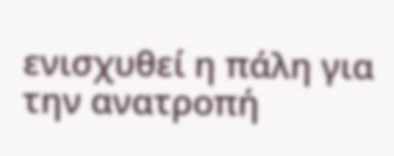ενισχυθεί η πάλη για την ανατροπή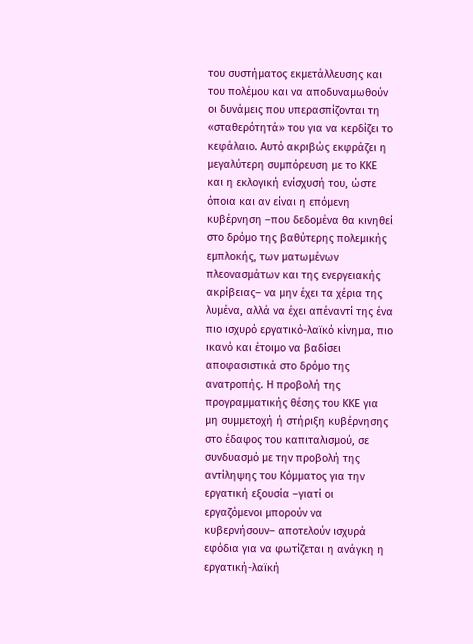του συστήματος εκμετάλλευσης και του πολέμου και να αποδυναμωθούν οι δυνάμεις που υπερασπίζονται τη «σταθερότητά» του για να κερδίζει το κεφάλαιο. Αυτό ακριβώς εκφράζει η μεγαλύτερη συμπόρευση με το ΚΚΕ και η εκλογική ενίσχυσή του, ώστε όποια και αν είναι η επόμενη κυβέρνηση –που δεδομένα θα κινηθεί στο δρόμο της βαθύτερης πολεμικής εμπλοκής, των ματωμένων πλεονασμάτων και της ενεργειακής ακρίβειας– να μην έχει τα χέρια της λυμένα, αλλά να έχει απέναντί της ένα πιο ισχυρό εργατικό-λαϊκό κίνημα, πιο ικανό και έτοιμο να βαδίσει αποφασιστικά στο δρόμο της ανατροπής. Η προβολή της προγραμματικής θέσης του ΚΚΕ για μη συμμετοχή ή στήριξη κυβέρνησης στο έδαφος του καπιταλισμού, σε συνδυασμό με την προβολή της αντίληψης του Κόμματος για την εργατική εξουσία –γιατί οι εργαζόμενοι μπορούν να κυβερνήσουν– αποτελούν ισχυρά εφόδια για να φωτίζεται η ανάγκη η εργατική-λαϊκή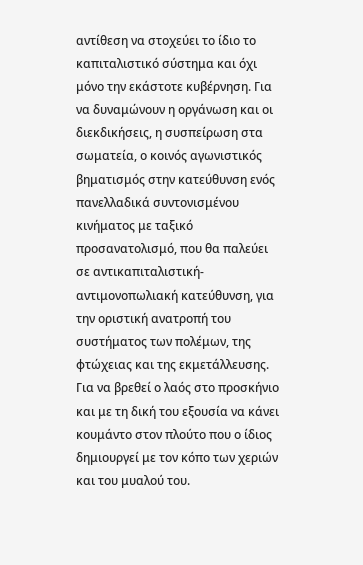αντίθεση να στοχεύει το ίδιο το καπιταλιστικό σύστημα και όχι μόνο την εκάστοτε κυβέρνηση. Για να δυναμώνουν η οργάνωση και οι διεκδικήσεις, η συσπείρωση στα σωματεία, ο κοινός αγωνιστικός βηματισμός στην κατεύθυνση ενός πανελλαδικά συντονισμένου κινήματος με ταξικό προσανατολισμό, που θα παλεύει σε αντικαπιταλιστική-αντιμονοπωλιακή κατεύθυνση, για την οριστική ανατροπή του συστήματος των πολέμων, της φτώχειας και της εκμετάλλευσης. Για να βρεθεί ο λαός στο προσκήνιο και με τη δική του εξουσία να κάνει κουμάντο στον πλούτο που ο ίδιος δημιουργεί με τον κόπο των χεριών και του μυαλού του.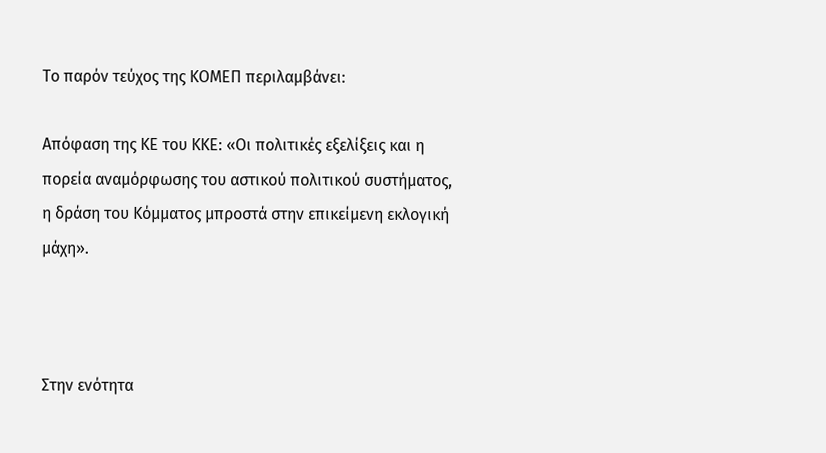Το παρόν τεύχος της ΚΟΜΕΠ περιλαμβάνει:

Απόφαση της ΚΕ του ΚΚΕ: «Οι πολιτικές εξελίξεις και η πορεία αναμόρφωσης του αστικού πολιτικού συστήματος, η δράση του Κόμματος μπροστά στην επικείμενη εκλογική μάχη».



Στην ενότητα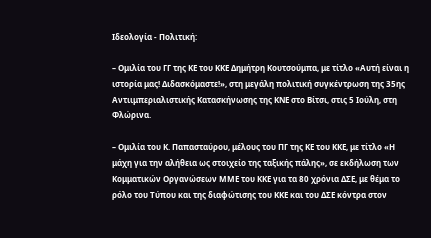Ιδεολογία - Πολιτική:

– Ομιλία του ΓΓ της ΚΕ του ΚΚΕ Δημήτρη Κουτσούμπα, με τίτλο «Αυτή είναι η ιστορία μας! Διδασκόμαστε!», στη μεγάλη πολιτική συγκέντρωση της 35ης Αντιιμπεριαλιστικής Κατασκήνωσης της ΚΝΕ στο Βίτσι, στις 5 Ιούλη, στη Φλώρινα.

– Ομιλία του Κ. Παπασταύρου, μέλους του ΠΓ της ΚΕ του ΚΚΕ, με τίτλο «Η μάχη για την αλήθεια ως στοιχείο της ταξικής πάλης», σε εκδήλωση των Κομματικών Οργανώσεων ΜΜΕ του ΚΚΕ για τα 80 χρόνια ΔΣΕ, με θέμα το ρόλο του Τύπου και της διαφώτισης του ΚΚΕ και του ΔΣΕ κόντρα στον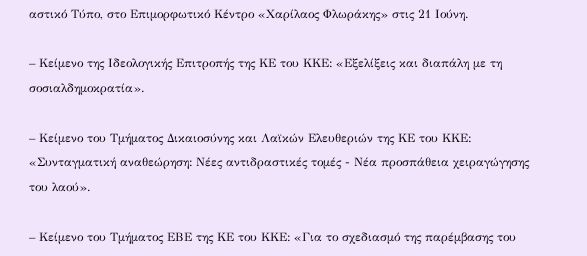αστικό Τύπο, στο Επιμορφωτικό Κέντρο «Χαρίλαος Φλωράκης» στις 21 Ιούνη.

– Κείμενο της Ιδεολογικής Επιτροπής της ΚΕ του ΚΚΕ: «Εξελίξεις και διαπάλη με τη σοσιαλδημοκρατία».

– Κείμενο του Τμήματος Δικαιοσύνης και Λαϊκών Ελευθεριών της ΚΕ του ΚΚΕ: «Συνταγματική αναθεώρηση: Νέες αντιδραστικές τομές - Νέα προσπάθεια χειραγώγησης του λαού».

– Κείμενο του Τμήματος ΕΒΕ της ΚΕ του ΚΚΕ: «Για το σχεδιασμό της παρέμβασης του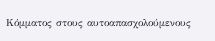Κόμματος στους αυτοαπασχολούμενους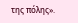της πόλης».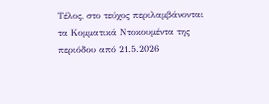Τέλος, στο τεύχος περιλαμβάνονται τα Κομματικά Ντοκουμέντα της περιόδου από 21.5.2026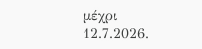μέχρι 12.7.2026.